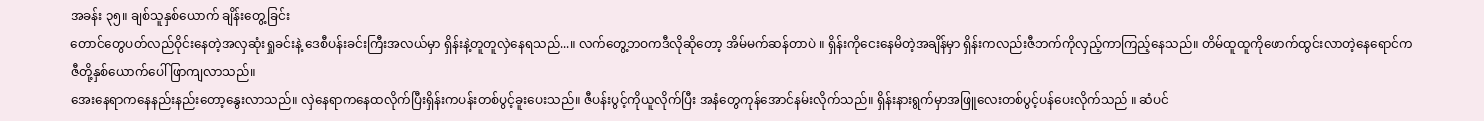အခန်း ၃၅။ ချစ်သူနှစ်ယောက် ချိန်းတွေ့ခြင်း
တောင်တွေပတ်လည်ဝိုင်းနေတဲ့အလှဆုံးရှုခင်းနဲ့ ဒေစီပန်းခင်းကြီးအလယ်မှာ ရှိန်းနဲ့တူတူလှဲနေရသည်...။ လက်တွေ့ဘဝကဒီလိုဆိုတော့ အိမ်မက်ဆန်တာပဲ ။ ရှိန်းကိုငေးနေမိတဲ့အချိန်မှာ ရှိန်းကလည်းဇီဘက်ကိုလှည့်ကာကြည့်နေသည်။ တိမ်ထူထူကိုဖောက်ထွင်းလာတဲ့နေရောင်ကဇီတို့နှစ်ယောက်ပေါ်ဖြာကျလာသည်။
အေးနေရာကနေနည်းနည်းတော့နွေးလာသည်။ လှဲနေရာကနေထလိုက်ပြီးရှိန်းကပန်းတစ်ပွင့်ခူးပေးသည်။ ဇီပန်းပွင့်ကိုယူလိုက်ပြီး အနံတွေကုန်အောင်နမ်းလိုက်သည်။ ရှိန်းနားရွက်မှာအဖြူလေးတစ်ပွင့်ပန်ပေးလိုက်သည် ။ ဆံပင်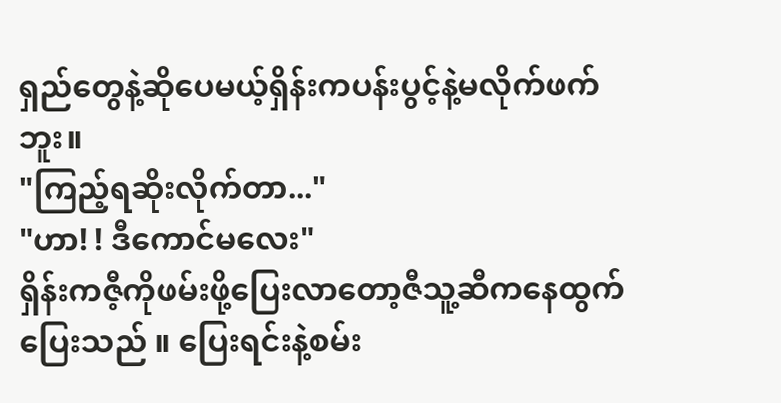ရှည်တွေနဲ့ဆိုပေမယ့်ရှိန်းကပန်းပွင့်နဲ့မလိုက်ဖက်ဘူး။
"ကြည့်ရဆိုးလိုက်တာ..."
"ဟာ! ! ဒီကောင်မလေး"
ရှိန်းကဇီ့ကိုဖမ်းဖို့ပြေးလာတော့ဇီသူ့ဆီကနေထွက်ပြေးသည် ။ ပြေးရင်းနဲ့စမ်း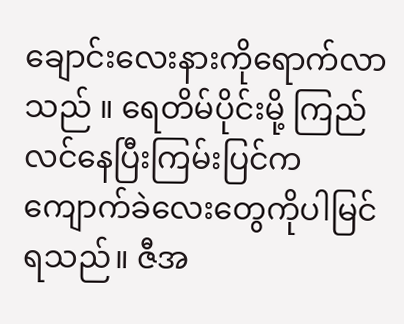ချောင်းလေးနားကိုရောက်လာသည် ။ ရေတိမ်ပိုင်းမို့ ကြည်လင်နေပြီးကြမ်းပြင်ကကျောက်ခဲလေးတွေကိုပါမြင်ရသည်။ ဇီအ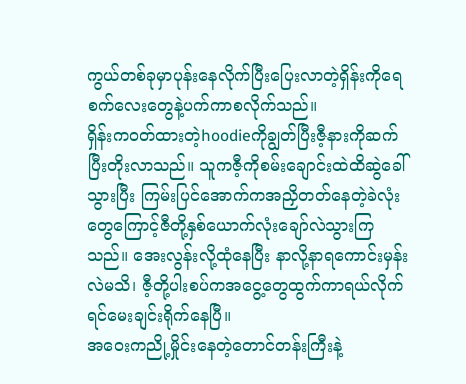ကွယ်တစ်ခုမှာပုန်းနေလိုက်ပြီးပြေးလာတဲ့ရှိန်းကိုရေစက်လေးတွေနဲ့ပက်ကာစလိုက်သည်။
ရှိန်းကဝတ်ထားတဲ့hoodieကိုချွတ်ပြီးဇီ့နားကိုဆက်ပြီးတိုးလာသည်။ သူကဇီ့ကိုစမ်းချောင်းထဲထိဆွဲခေါ်သွားပြီး ကြမ်းပြင်အောက်ကအညှိတတ်နေတဲ့ခဲလုံးတွေကြောင့်ဇီတို့နှစ်ယောက်လုံးချော်လဲသွားကြသည်။ အေးလွန်းလို့ထုံနေပြီး နာလို့နာရကောင်းမှန်းလဲမသိ၊ ဇီ့တို့ပါးစပ်ကအငွေ့တွေထွက်ကာရယ်လိုက်ရင်မေးချင်းရိုက်နေပြီ။
အဝေးကညို့မှိုင်းနေတဲ့တောင်တန်းကြီးနဲ့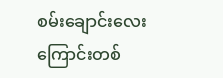စမ်းချောင်းလေးကြောင်းတစ်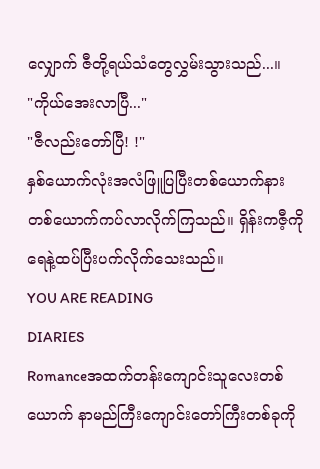လျှောက် ဇီတို့ရယ်သံတွေလွှမ်းသွားသည်...။
"ကိုယ်အေးလာပြီ..."
"ဇီလည်းတော်ပြီ! !"
နှစ်ယောက်လုံးအလံဖြူပြပြီးတစ်ယောက်နားတစ်ယောက်ကပ်လာလိုက်ကြသည်။ ရှိန်းကဇီ့ကိုရေနဲ့ထပ်ပြီးပက်လိုက်သေးသည်။
YOU ARE READING
DIARIES
Romanceအထက်တန်းကျောင်းသူလေးတစ်ယောက် နာမည်ကြီးကျောင်းတော်ကြီးတစ်ခုကို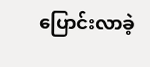ပြောင်းလာခဲ့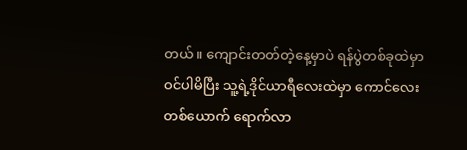တယ်။ ကျောင်းတတ်တဲ့နေ့မှာပဲ ရန်ပွဲတစ်ခုထဲမှာဝင်ပါမိပြီး သူ့ရဲ့ဒိုင်ယာရီလေးထဲမှာ ကောင်လေးတစ်ယောက် ရောက်လာ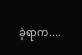ခဲ့ရာက....